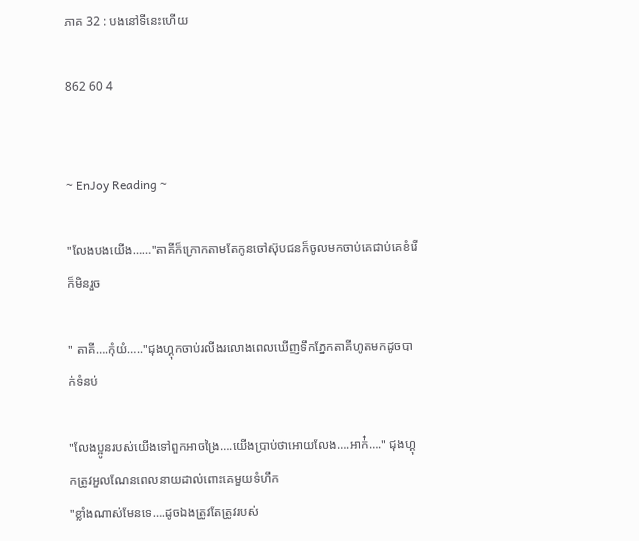ភាគ 32 : បងនៅទីនេះហើយ

862 60 4


~ EnJoy Reading ~

"លែងបងយើង……"តាគីក៏ក្រោកតាមតែកូនចៅស៊ុបជនក៏ចូលមកចាប់គេជាប់គេខំរើក៏មិនរួច

" តាគី….កុំយំ….."ជុងហ្គុកចាប់រលីងរលោងពេលឃើញទឹកភ្នែកតាគីហូតមកដូចបាក់ទំនប់

"លែងប្អូនរបស់យើងទៅពួកអាចង្រៃ….យើងប្រាប់ថាអោយលែង….អាក់៎…." ជុងហ្គុកត្រូវអួលណែនពេលនាយដាល់ពោះគេមួយទំហឹក
"ខ្លាំងណាស់មែនទេ….ដូចឯងត្រូវតែត្រូវរបស់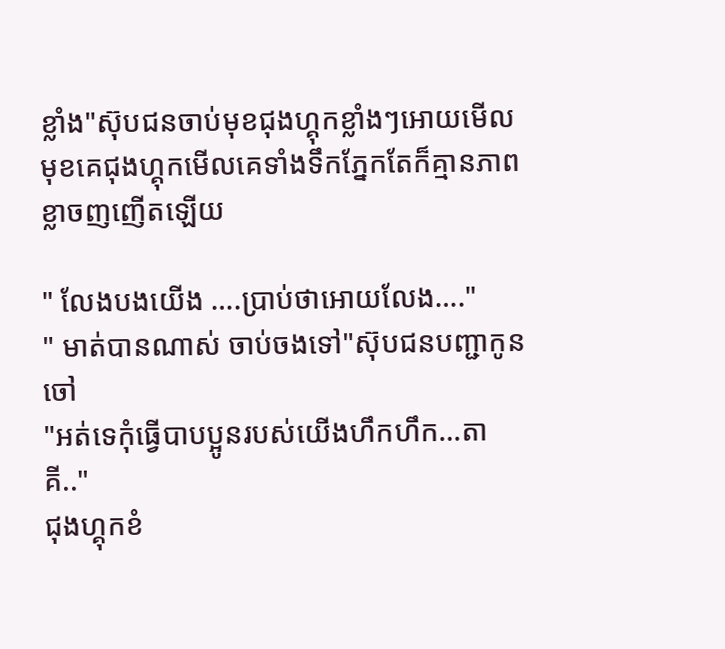ខ្លាំង"ស៊ុបជនចាប់មុខជុងហ្គុកខ្លាំងៗអោយមើល
មុខគេជុងហ្គុកមើលគេទាំងទឹកភ្នែកតែក៏គ្មានភាពខ្លាចញញើតឡើយ

" លែងបងយើង ….ប្រាប់ថាអោយលែង…."
" មាត់បានណាស់ ចាប់ចងទៅ"ស៊ុបជនបញ្ជាកូនចៅ
"អត់ទេកុំធ្វើបាបប្អូនរបស់យើងហឹកហឹក…តាគី.."
ជុងហ្គុកខំ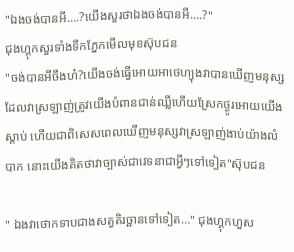"ឯងចង់បានអី….?យើងសួរថាឯងចង់បានអី….?"
ជុងហ្គុកសួរទាំងទឹកភ្នែកមើលមុខស៊ុបជន
"ចង់បានអីចឹងហ៎?យើងចង់ធ្វើអោយអាថេហ្យុងវាបានឃើញមនុស្សដែលវាស្រឡាញ់ត្រូវយើងបំពានជាន់ឈ្លីហើយស្រែកថ្ងូរអោយយើងស្ដាប់ ហើយជាពិសេសពេលឃើញមនុស្សវាស្រឡាញ់ងាប់យ៉ាងលំបាក នោះយើងគិតថាវាច្បាស់ជាវេទនាជាអ្វីៗទៅទៀត"ស៊ុបជន

" ឯងវាថោកទាបជាងសត្វតិរច្ឆានទៅទៀត…" ជុងហ្គុកហួស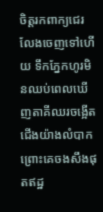ចិត្តរកពាក្យជេរលែងចេញទៅហើយ ទឹកភ្នែកហូរមិនឈប់ពេលឃើញតាគីឈរចង្អើតជើងយ៉ាងលំបាកព្រោះគេចងសឹងផុតឥដ្ឋ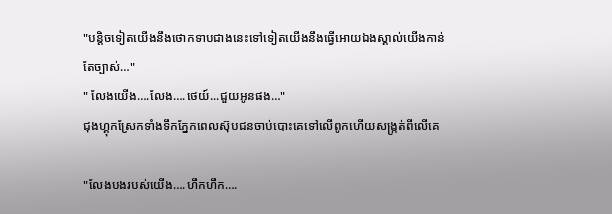"បន្ដិចទៀតយើងនឹងថោកទាបជាងនេះទៅទៀតយើងនឹងធ្វើអោយឯងស្គាល់យើងកាន់តែច្បាស់…"
" លែងយើង….លែង….ថេយ៍...ជួយអូនផង…"
ជុងហ្គុកស្រែកទាំងទឹកភ្នែកពេលស៊ុបជនចាប់បោះគេទៅលើពូកហើយសង្ក្រត់ពីលើគេ

"លែងបងរបស់យើង….ហឹកហឹក….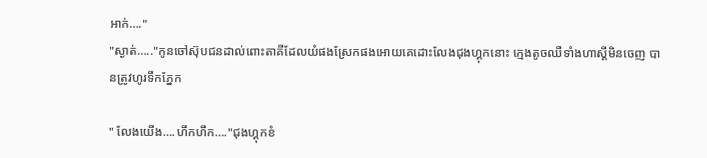អាក់…."
"ស្ងាត់….."កូនចៅស៊ុបជនដាល់ពោះតាគីដែលយំផងស្រែកផងអោយគេដោះលែងជុងហ្គុកនោះ ក្មេងតូចឈឺទាំងហាស្ដីមិនចេញ បានត្រូវហូរទឹកភ្នែក

" លែងយើង….ហឹកហឹក…."ជុងហ្គុកខំ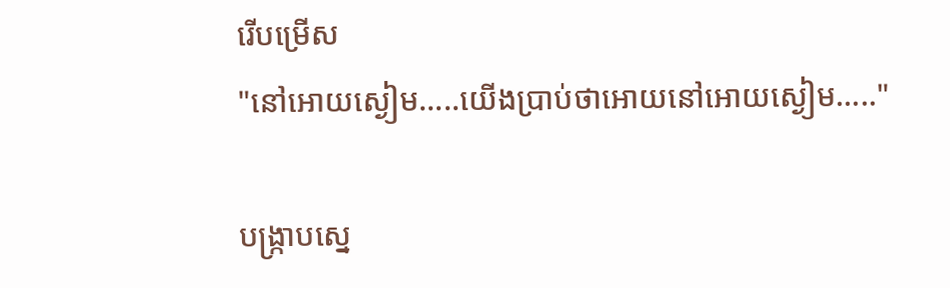រើបម្រើស
"នៅអោយស្ងៀម…..យើងប្រាប់ថាអោយនៅអោយស្ងៀម….."

បង្រ្កាបស្នេ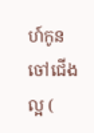ហ៍កូនចៅជើងល្អ (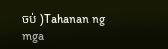ចប់ )Tahanan ng mga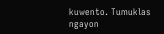kuwento. Tumuklas ngayon